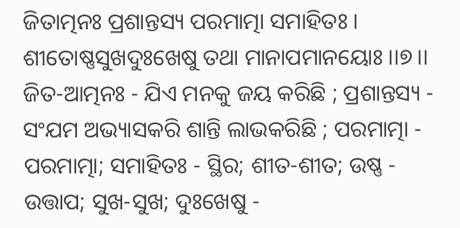ଜିତାତ୍ମନଃ ପ୍ରଶାନ୍ତସ୍ୟ ପରମାତ୍ମା ସମାହିତଃ ।
ଶୀତୋଷ୍ଣସୁଖଦୁଃଖେଷୁ ତଥା ମାନାପମାନୟୋଃ ।।୭।।
ଜିତ-ଆତ୍ମନଃ - ଯିଏ ମନକୁ ଜୟ କରିଛି ; ପ୍ରଶାନ୍ତସ୍ୟ - ସଂଯମ ଅଭ୍ୟାସକରି ଶାନ୍ତି ଲାଭକରିଛି ; ପରମାତ୍ମା - ପରମାତ୍ମା; ସମାହିତଃ - ସ୍ଥିର; ଶୀତ-ଶୀତ; ଉଷ୍ଣ - ଉତ୍ତାପ; ସୁଖ-ସୁଖ; ଦୁଃଖେଷୁ -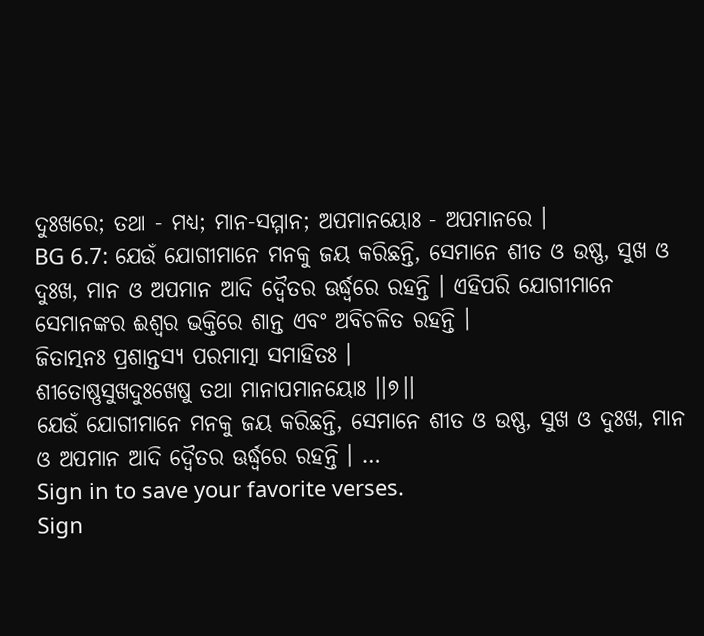ଦୁଃଖରେ; ତଥା - ମଧ୍ୟ; ମାନ-ସମ୍ମାନ; ଅପମାନୟୋଃ - ଅପମାନରେ ।
BG 6.7: ଯେଉଁ ଯୋଗୀମାନେ ମନକୁ ଜୟ କରିଛନ୍ତି, ସେମାନେ ଶୀତ ଓ ଉଷ୍ଣ, ସୁଖ ଓ ଦୁଃଖ, ମାନ ଓ ଅପମାନ ଆଦି ଦ୍ୱୈତର ଊର୍ଦ୍ଧ୍ୱରେ ରହନ୍ତି । ଏହିପରି ଯୋଗୀମାନେ ସେମାନଙ୍କର ଈଶ୍ୱର ଭକ୍ତିରେ ଶାନ୍ତ ଏବଂ ଅବିଚଳିତ ରହନ୍ତି ।
ଜିତାତ୍ମନଃ ପ୍ରଶାନ୍ତସ୍ୟ ପରମାତ୍ମା ସମାହିତଃ ।
ଶୀତୋଷ୍ଣସୁଖଦୁଃଖେଷୁ ତଥା ମାନାପମାନୟୋଃ ।।୭।।
ଯେଉଁ ଯୋଗୀମାନେ ମନକୁ ଜୟ କରିଛନ୍ତି, ସେମାନେ ଶୀତ ଓ ଉଷ୍ଣ, ସୁଖ ଓ ଦୁଃଖ, ମାନ ଓ ଅପମାନ ଆଦି ଦ୍ୱୈତର ଊର୍ଦ୍ଧ୍ୱରେ ରହନ୍ତି । …
Sign in to save your favorite verses.
Sign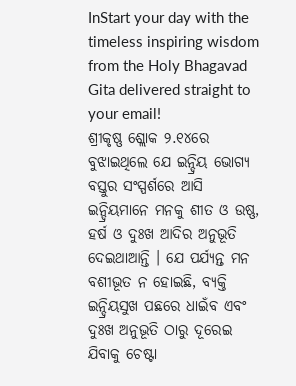InStart your day with the timeless inspiring wisdom from the Holy Bhagavad Gita delivered straight to your email!
ଶ୍ରୀକୃଷ୍ଣ ଶ୍ଲୋକ ୨.୧୪ରେ ବୁଝାଇଥିଲେ ଯେ ଇନ୍ଦ୍ରିୟ ଭୋଗ୍ୟ ବସ୍ତୁର ସଂସ୍ପର୍ଶରେ ଆସି ଇନ୍ଦ୍ରିୟମାନେ ମନକୁ ଶୀତ ଓ ଉଷ୍ଣ, ହର୍ଷ ଓ ଦୁଃଖ ଆଦିର ଅନୁଭୂତି ଦେଇଥାଆନ୍ତି । ଯେ ପର୍ଯ୍ୟନ୍ତ ମନ ବଶୀଭୂତ ନ ହୋଇଛି, ବ୍ୟକ୍ତି ଇନ୍ଦ୍ରିୟସୁଖ ପଛରେ ଧାଇଁବ ଏବଂ ଦୁଃଖ ଅନୁଭୂତି ଠାରୁ ଦୂରେଇ ଯିବାକୁ ଚେଷ୍ଟା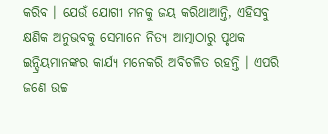କରିବ । ଯେଉଁ ଯୋଗୀ ମନକୁ ଜୟ କରିଥାଆନ୍ତି, ଏହିସବୁ କ୍ଷଣିକ ଅନୁଭବକୁ ସେମାନେ ନିତ୍ୟ ଆତ୍ମାଠାରୁ ପୃଥକ ଇନ୍ଦ୍ରିୟମାନଙ୍କର କାର୍ଯ୍ୟ ମନେକରି ଅବିଚଳିତ ରହନ୍ତି । ଏପରି ଜଣେ ଉଚ୍ଚ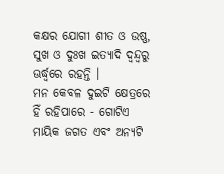କକ୍ଷର ଯୋଗୀ ଶୀତ ଓ ଉଷ୍ଣ, ସୁଖ ଓ ଦୁଃଖ ଇତ୍ୟାଦି ଦ୍ୱନ୍ଦ୍ୱରୁ ଊର୍ଦ୍ଧ୍ୱରେ ରହନ୍ତି ।
ମନ କେବଳ ଦୁଇଟି କ୍ଷେତ୍ରରେ ହିଁ ରହିପାରେ - ଗୋଟିଏ ମାୟିକ ଜଗତ ଏବଂ ଅନ୍ୟଟି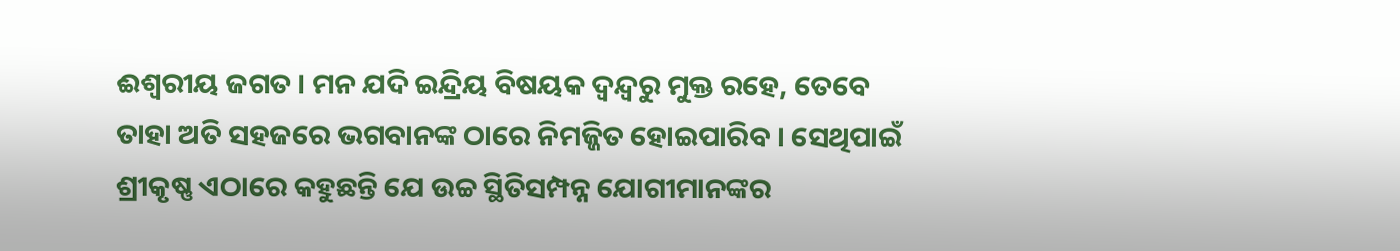ଈଶ୍ୱରୀୟ ଜଗତ । ମନ ଯଦି ଇନ୍ଦ୍ରିୟ ବିଷୟକ ଦ୍ୱନ୍ଦ୍ୱରୁ ମୁକ୍ତ ରହେ, ତେବେ ତାହା ଅତି ସହଜରେ ଭଗବାନଙ୍କ ଠାରେ ନିମଜ୍ଜିତ ହୋଇପାରିବ । ସେଥିପାଇଁ ଶ୍ରୀକୃଷ୍ଣ ଏଠାରେ କହୁଛନ୍ତି ଯେ ଉଚ୍ଚ ସ୍ଥିତିସମ୍ପନ୍ନ ଯୋଗୀମାନଙ୍କର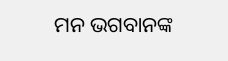ମନ ଭଗବାନଙ୍କ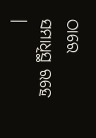ଠାରେ ସମାଧିସ୍ଥ ରହେ ।